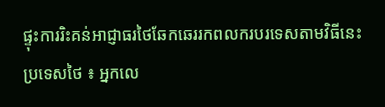ផ្ទុះការរិះគន់អាជ្ញាធរថៃឆែកឆេររកពលករបរទេសតាមវិធីនេះ
ប្រទេសថៃ ៖ អ្នកលេ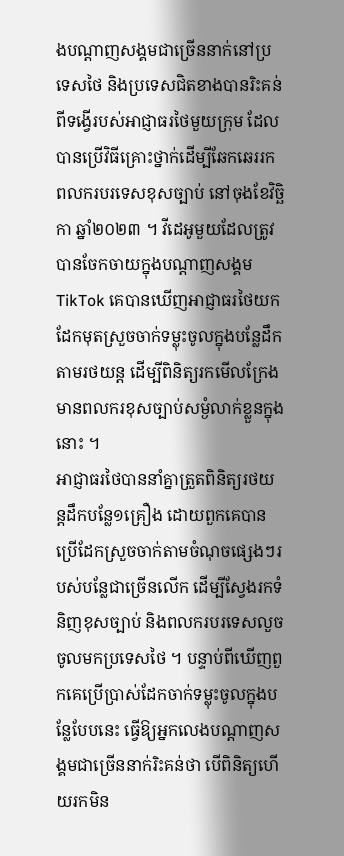ងបណ្តាញសង្គមជាច្រើននាក់នៅប្រទេសថៃ និងប្រទេសជិតខាងបានរិះគន់ពីទង្វើរបស់អាជ្ញាធរថៃមួយក្រុម ដែលបានប្រើវិធីគ្រោះថ្នាក់ដើម្បីឆែកឆេររកពលករបរទេសខុសច្បាប់ នៅចុងខែវិច្ឆិកា ឆ្នាំ២០២៣ ។ វីដេអូមួយដែលត្រូវបានចែកចាយក្នុងបណ្តាញសង្គម TikTok គេបានឃើញអាជ្ញាធរថៃយកដែកមុតស្រួចចាក់ទម្លុះចូលក្នុងបន្លែដឹកតាមរថយន្ត ដើម្បីពិនិត្យរកមើលក្រែងមានពលករខុសច្បាប់សម្ងំលាក់ខ្លួនក្នុងនោះ ។
អាជ្ញាធរថៃបាននាំគ្នាត្រួតពិនិត្យរថយន្តដឹកបន្លែ១គ្រឿង ដោយពួកគេបានប្រើដែកស្រួចចាក់តាមចំណុចផ្សេងៗរបស់បន្លែជាច្រើនលើក ដើម្បីស្វែងរកទំនិញខុសច្បាប់ និងពលករបរទេសលួចចូលមកប្រទេសថៃ ។ បន្ទាប់ពីឃើញពួកគេប្រើប្រាស់ដែកចាក់ទម្លុះចូលក្នុងបន្លែបែបនេះ ធ្វើឱ្យអ្នកលេងបណ្តាញសង្គមជាច្រើននាក់រិះគន់ថា បើពិនិត្យហើយរកមិន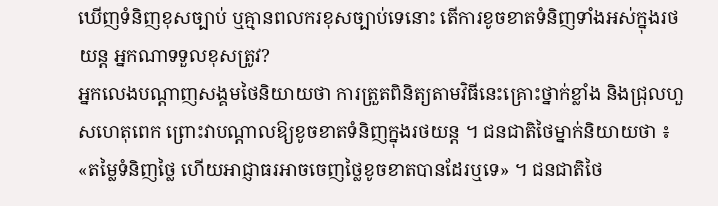ឃើញទំនិញខុសច្បាប់ ឬគ្មានពលករខុសច្បាប់ទេនោះ តើការខូចខាតទំនិញទាំងអស់ក្នុងរថយន្ត អ្នកណាទទួលខុសត្រូវ?
អ្នកលេងបណ្តាញសង្គមថៃនិយាយថា ការត្រួតពិនិត្យតាមវិធីនេះគ្រោះថ្នាក់ខ្លាំង និងជ្រុលហួសហេតុពេក ព្រោះវាបណ្តាលឱ្យខូចខាតទំនិញក្នុងរថយន្ត ។ ជនជាតិថៃម្នាក់និយាយថា ៖ «តម្លៃទំនិញថ្លៃ ហើយអាជ្ញាធរអាចចេញថ្លៃខូចខាតបានដែរឬទេ» ។ ជនជាតិថៃ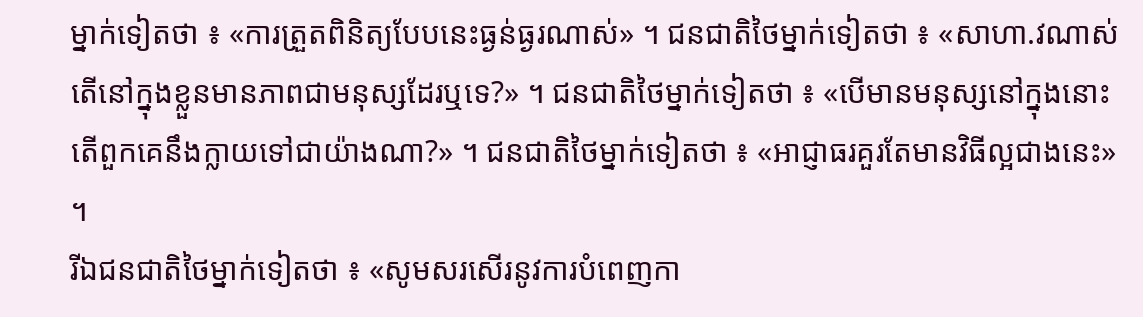ម្នាក់ទៀតថា ៖ «ការត្រួតពិនិត្យបែបនេះធ្ងន់ធ្ងរណាស់» ។ ជនជាតិថៃម្នាក់ទៀតថា ៖ «សាហា.វណាស់ តើនៅក្នុងខ្លួនមានភាពជាមនុស្សដែរឬទេ?» ។ ជនជាតិថៃម្នាក់ទៀតថា ៖ «បើមានមនុស្សនៅក្នុងនោះ តើពួកគេនឹងក្លាយទៅជាយ៉ាងណា?» ។ ជនជាតិថៃម្នាក់ទៀតថា ៖ «អាជ្ញាធរគួរតែមានវិធីល្អជាងនេះ» ។
រីឯជនជាតិថៃម្នាក់ទៀតថា ៖ «សូមសរសើរនូវការបំពេញកា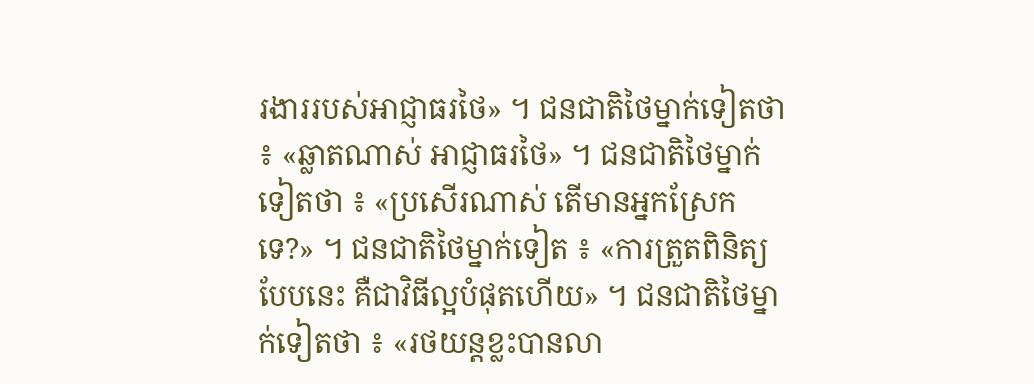រងាររបស់អាជ្ញាធរថៃ» ។ ជនជាតិថៃម្នាក់ទៀតថា ៖ «ឆ្លាតណាស់ អាជ្ញាធរថៃ» ។ ជនជាតិថៃម្នាក់ទៀតថា ៖ «ប្រសើរណាស់ តើមានអ្នកស្រែកទេ?» ។ ជនជាតិថៃម្នាក់ទៀត ៖ «ការត្រួតពិនិត្យបែបនេះ គឺជាវិធីល្អបំផុតហើយ» ។ ជនជាតិថៃម្នាក់ទៀតថា ៖ «រថយន្តខ្លះបានលា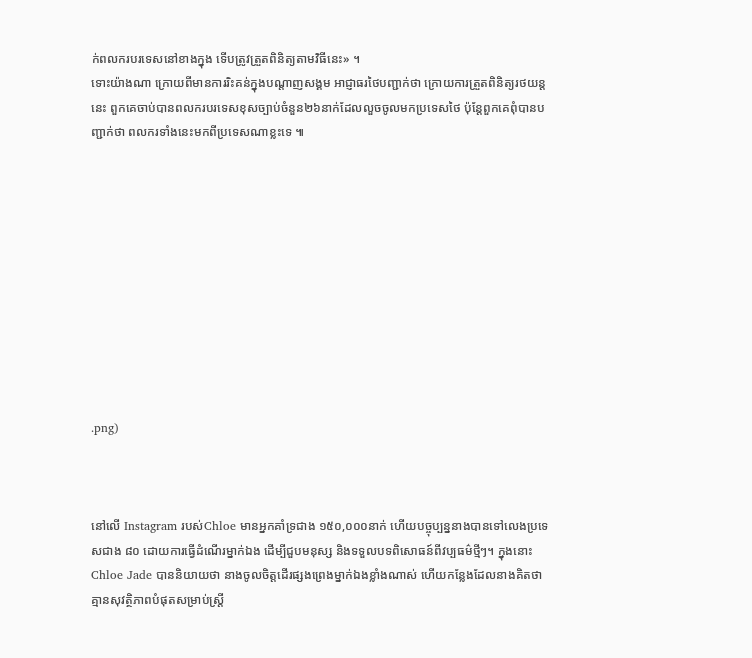ក់ពលករបរទេសនៅខាងក្នុង ទើបត្រូវត្រួតពិនិត្យតាមវិធីនេះ» ។
ទោះយ៉ាងណា ក្រោយពីមានការរិះគន់ក្នុងបណ្តាញសង្គម អាជ្ញាធរថៃបញ្ជាក់ថា ក្រោយការត្រួតពិនិត្យរថយន្តនេះ ពួកគេចាប់បានពលករបរទេសខុសច្បាប់ចំនួន២៦នាក់ដែលលួចចូលមកប្រទេសថៃ ប៉ុន្តែពួកគេពុំបានបញ្ជាក់ថា ពលករទាំងនេះមកពីប្រទេសណាខ្លះទេ ៕











.png)



នៅលើ Instagram របស់Chloe មានអ្នកគាំទ្រជាង ១៥០,០០០នាក់ ហើយបច្ចុប្បន្ននាងបានទៅលេងប្រទេសជាង ៨០ ដោយការធ្វើដំណើរម្នាក់ឯង ដើម្បីជួបមនុស្ស និងទទួលបទពិសោធន៍ពីវប្បធម៌ថ្មីៗ។ ក្នុងនោះ Chloe Jade បាននិយាយថា នាងចូលចិត្តដើរផ្សងព្រេងម្នាក់ឯងខ្លាំងណាស់ ហើយកន្លែងដែលនាងគិតថា គ្មានសុវត្ថិភាពបំផុតសម្រាប់ស្ត្រី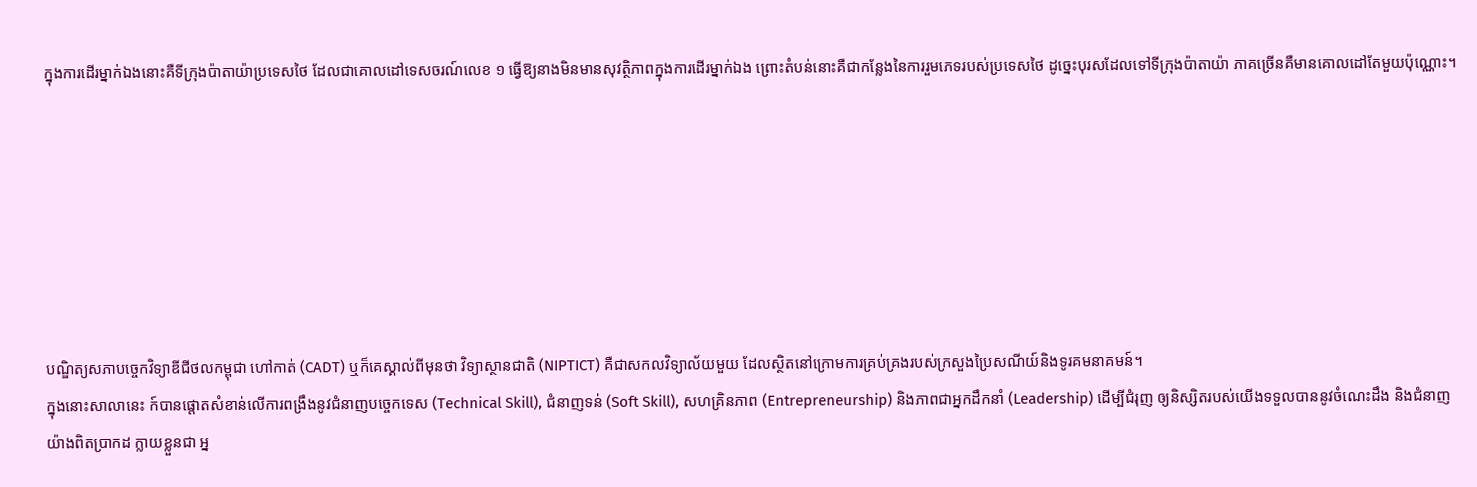ក្នុងការដើរម្នាក់ឯងនោះគឺទីក្រុងប៉ាតាយ៉ាប្រទេសថៃ ដែលជាគោលដៅទេសចរណ៍លេខ ១ ធ្វើឱ្យនាងមិនមានសុវត្ថិភាពក្នុងការដើរម្នាក់ឯង ព្រោះតំបន់នោះគឺជាកន្លែងនៃការរួមភេទរបស់ប្រទេសថៃ ដូច្នេះបុរសដែលទៅទីក្រុងប៉ាតាយ៉ា ភាគច្រើនគឺមានគោលដៅតែមួយប៉ុណ្ណោះ។







បណ្ឌិត្យសភាបច្ចេកវិទ្យាឌីជីថលកម្ពុជា ហៅកាត់ (CADT) ឬក៏គេស្គាល់ពីមុនថា វិទ្យាស្ថានជាតិ (NIPTICT) គឺជាសកលវិទ្យាល័យមួយ ដែលស្ថិតនៅក្រោមការគ្រប់គ្រងរបស់ក្រសួងប្រៃសណីយ៍និងទូរគមនាគមន៍។
ក្នុងនោះសាលានេះ ក៍បានផ្តោតសំខាន់លើការពង្រឹងនូវជំនាញបច្ចេកទេស (Technical Skill), ជំនាញទន់ (Soft Skill), សហគ្រិនភាព (Entrepreneurship) និងភាពជាអ្នកដឹកនាំ (Leadership) ដើម្បីជំរុញ ឲ្យនិស្សិតរបស់យើងទទួលបាននូវចំណេះដឹង និងជំនាញ យ៉ាងពិតប្រាកដ ក្លាយខ្លួនជា អ្ន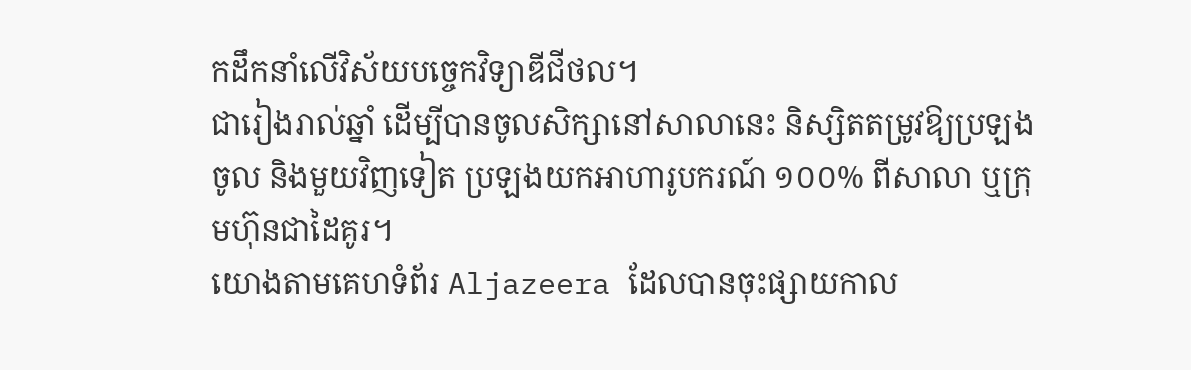កដឹកនាំលើវិស័យបច្ចេកវិទ្យាឌីជីថល។
ជារៀងរាល់ឆ្នាំ ដើម្បីបានចូលសិក្សានៅសាលានេះ និស្សិតតម្រូវឱ្យប្រឡងចូល និងមួយវិញទៀត ប្រឡងយកអាហារូបករណ៍ ១០០% ពីសាលា ឬក្រុមហ៊ុនជាដៃគូរ។
យោងតាមគេហទំព័រ Aljazeera ដែលបានចុះផ្សាយកាល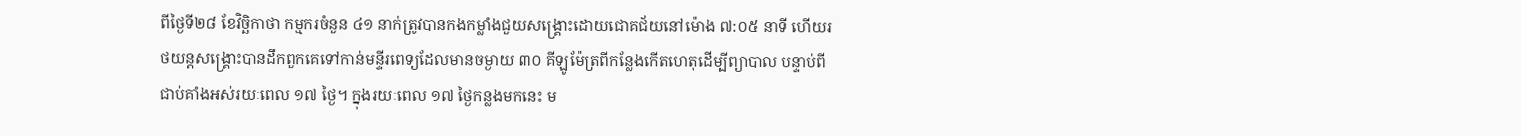ពីថ្ងៃទី២៨ ខែវិច្ឆិកាថា កម្មករចំនួន ៤១ នាក់ត្រូវបានកងកម្លាំងជួយសង្គ្រោះដោយជោគជ័យនៅម៉ោង ៧:០៥ នាទី ហើយរថយន្តសង្គ្រោះបានដឹកពួកគេទៅកាន់មន្ទីរពេទ្យដែលមានចម្ងាយ ៣០ គីឡូម៉ែត្រពីកន្លែងកើតហេតុដើម្បីព្យាបាល បន្ទាប់ពីជាប់គាំងអស់រយៈពេល ១៧ ថ្ងៃ។ ក្នុងរយៈពេល ១៧ ថ្ងៃកន្លងមកនេះ ម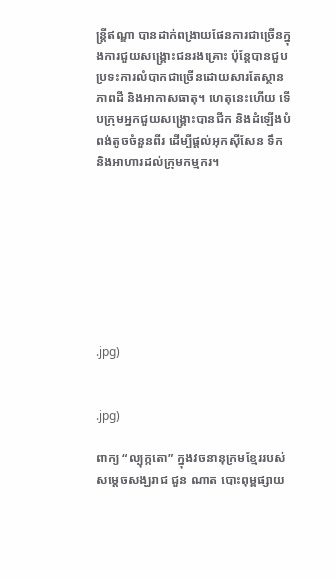ន្ត្រីឥណ្ឌា បានដាក់ពង្រាយផែនការជាច្រើនក្នុងការជួយសង្គ្រោះជនរងគ្រោះ ប៉ុន្តែបានជួបប្រទះការលំបាកជាច្រើនដោយសារតែស្ថានភាពដី និងអាកាសធាតុ។ ហេតុនេះហើយ ទើបក្រុមអ្នកជួយសង្គ្រោះបានជីក និងដំឡើងបំពង់តូចចំនួនពីរ ដើម្បីផ្តល់អុកស៊ីសែន ទឹក និងអាហារដល់ក្រុមកម្មករ។








.jpg)


.jpg)

ពាក្យ “ល្បុក្កតោ” ក្នុងវចនានុក្រមខ្មែររបស់សម្ដេចសង្ឃរាជ ជួន ណាត បោះពុម្ពផ្សាយ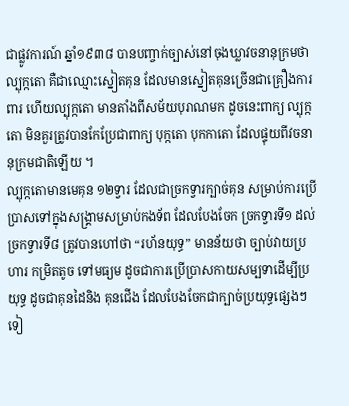ជាផ្លូវការណ៍ ឆ្នាំ១៩៣៨ បានបញ្ចាក់ច្បាស់នៅចុងឃ្លាវចនានុក្រមថា ល្បុក្កតោ គឺជាឈ្មោះស្នៀតគុន ដែលមានស្នៀតគុនច្រើនជាគ្រឿងការពារ ហើយល្បុក្កតោ មានតាំងពីសម័យបុរាណមក ដូចនេះពាក្យ ល្បុក្កតោ មិនគួរត្រូវបានកែប្រែជាពាក្យ បុក្កតោ បុកកាតោ ដែលផ្ទុយពីវចនានុក្រមជាតិឡើយ ។
ល្បុក្កតោមានមេគុន ១២ទ្វារ ដែលជាច្រកទ្វារក្បាច់គុន សម្រាប់ការប្រើប្រាសទៅក្នុងសង្គ្រាមសម្រាប់កងទ័ព ដែលបែងចែក ច្រកទ្វារទី១ ដល់ច្រកទ្វារទី៨ ត្រូវបានហៅថា “រហ័នយុទ្ធ” មានន័យថា ច្បាប់វាយប្រហារ កម្រិតតូច ទៅមធ្យម ដូចជាការប្រើប្រាសកាយសម្បទាដើម្បីប្រយុទ្ធ ដូចជាគុនដៃនិង គុនជើង ដែលបែងចែកជាក្បាច់ប្រយុទ្ធផ្សេងៗទៀ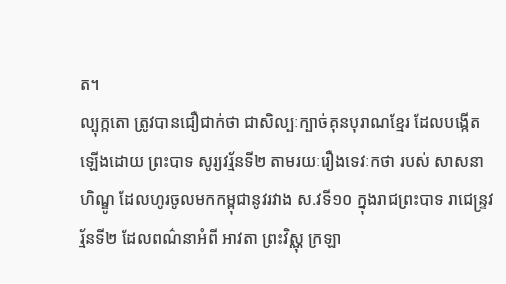ត។
ល្បុក្កតោ ត្រូវបានជឿជាក់ថា ជាសិល្បៈក្បាច់គុនបុរាណខ្មែរ ដែលបង្កើតឡើងដោយ ព្រះបាទ សូរ្យវរ្ម័នទី២ តាមរយៈរឿងទេវៈកថា របស់ សាសនាហិណ្ឌូ ដែលហូរចូលមកកម្ពុជានូវរវាង ស.វទី១០ ក្នុងរាជព្រះបាទ រាជេន្ទ្រវរ្ម័នទី២ ដែលពណ៌នាអំពី អាវតា ព្រះវិស្ណុ ក្រឡា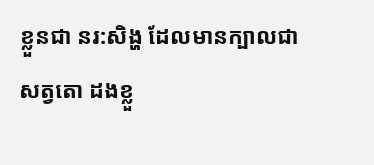ខ្លួនជា នរ:សិង្ហ ដែលមានក្បាលជា សត្វតោ ដងខ្លួ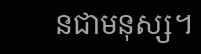នជាមនុស្ស។